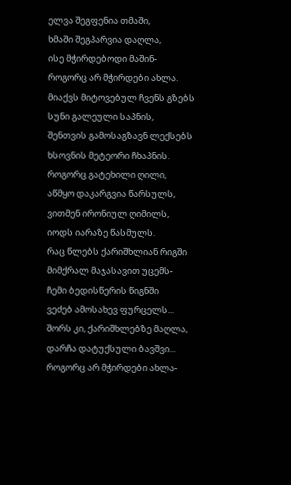ელვა შეგფენია თმაში,
ხმაში შეგპარვია დაღლა,
ისე მჭირდებოდი მაშინ-
როგორც არ მჭირდები ახლა.
მიაქვს მიტოვებულ ჩვენს გზებს
სუნი გალეული საპნის,
შენთვის გამოსაგზავნ ლექსებს
ხსოვნის მეტეორი ჩხაპნის.
როგორც გატეხილი ღილი,
აწმყო დაკარგვია წარსულს,
ვითმენ ირონიულ ღიმილს,
იოდს იარაზე წასმულს.
რაც წლებს ქარიშხლიან რიგში
მიმქრალ მაჯასავით უცემს-
ჩემი ბედისწერის წიგნში
ვეძებ ამოსახევ ფურცელს...
შორს კი, ქარიშხლებზე მაღლა,
დარჩა დატუქსული ბავშვი...
როგორც არ მჭირდები ახლა-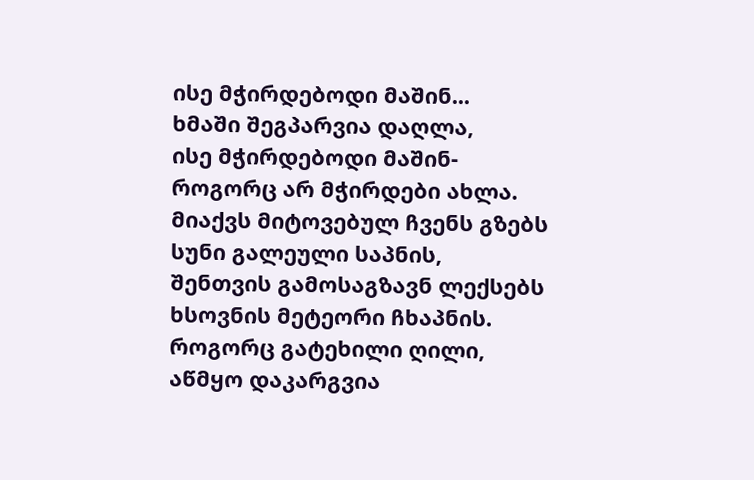ისე მჭირდებოდი მაშინ...
ხმაში შეგპარვია დაღლა,
ისე მჭირდებოდი მაშინ-
როგორც არ მჭირდები ახლა.
მიაქვს მიტოვებულ ჩვენს გზებს
სუნი გალეული საპნის,
შენთვის გამოსაგზავნ ლექსებს
ხსოვნის მეტეორი ჩხაპნის.
როგორც გატეხილი ღილი,
აწმყო დაკარგვია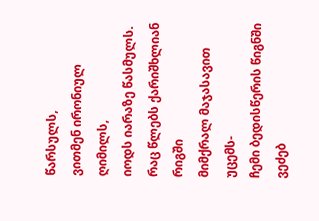წარსულს,
ვითმენ ირონიულ ღიმილს,
იოდს იარაზე წასმულს.
რაც წლებს ქარიშხლიან რიგში
მიმქრალ მაჯასავით უცემს-
ჩემი ბედისწერის წიგნში
ვეძებ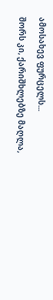ამოსახევ ფურცელს...
შორს კი, ქარიშხლებზე მაღლა,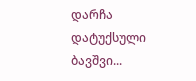დარჩა დატუქსული ბავშვი...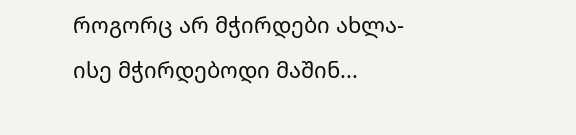როგორც არ მჭირდები ახლა-
ისე მჭირდებოდი მაშინ...